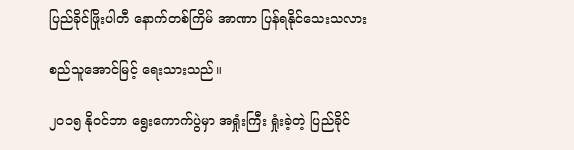ပြည်ခိုင်ဖြိုးပါတီ နောက်တစ်ကြိမ် အာဏာ ပြန်ရနိုင်သေးသလား

စည်သူအောင်မြင့် ရေးသားသည်။

၂၀၁၅ နိုဝင်ဘာ ရွေးကောက်ပွဲမှာ အရှုံးကြီး ရှုံးခဲ့တဲ့ ပြည်ခိုင်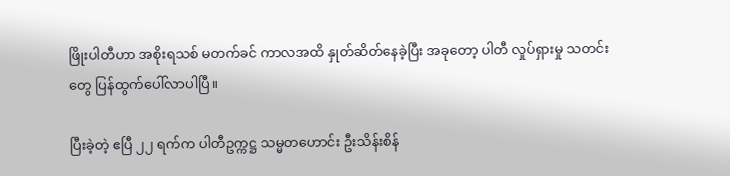ဖြိုးပါတီဟာ အစိုးရသစ် မတက်ခင် ကာလအထိ နှုတ်ဆိတ်နေခဲ့ပြီး အခုတော့ ပါတီ လှုပ်ရှားမှု သတင်းတွေ ပြန်ထွက်ပေါ်လာပါပြီ။

ပြီးခဲ့တဲ့ ဧပြီ ၂၂ ရက်က ပါတီဥက္ကဋ္ဌ သမ္မတဟောင်း ဦးသိန်းစိန်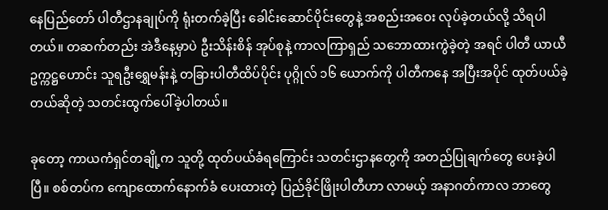နေပြည်တော် ပါတီဌာနချုပ်ကို ရုံးတက်ခဲ့ပြီး ခေါင်းဆောင်ပိုင်းတွေနဲ့ အစည်းအဝေး လုပ်ခဲ့တယ်လို့ သိရပါတယ်။ တဆက်တည်း အဲဒီနေ့မှာပဲ ဦးသိန်းစိန် အုပ်စုနဲ့ ကာလကြာရှည် သဘောထားကွဲခဲ့တဲ့ အရင် ပါတီ ယာယီဥက္ကဋ္ဌဟောင်း သူရဦးရွှေမန်းနဲ့ တခြားပါတီထိပ်ပိုင်း ပုဂ္ဂိုလ် ၁၆ ယောက်ကို ပါတီကနေ အပြီးအပိုင် ထုတ်ပယ်ခဲ့တယ်ဆိုတဲ့ သတင်းထွက်ပေါ်ခဲ့ပါတယ်။

ခုတော့ ကာယကံရှင်တချို့က သူတို့ ထုတ်ပယ်ခံရကြောင်း သတင်းဌာနတွေကို အတည်ပြုချက်တွေ ပေးခဲ့ပါပြီ။ စစ်တပ်က ကျောထောက်နောက်ခံ ပေးထားတဲ့ ပြည်ခိုင်ဖြိုးပါတီဟာ လာမယ့် အနာဂတ်ကာလ ဘာတွေ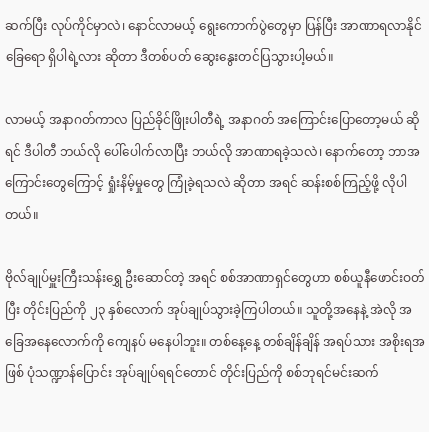ဆက်ပြီး လုပ်ကိုင်မှာလဲ၊ နောင်လာမယ့် ရွေးကောက်ပွဲတွေမှာ ပြန်ပြီး အာဏာရလာနိုင်ခြေရော ရှိပါရဲ့လား ဆိုတာ ဒီတစ်ပတ် ဆွေးနွေးတင်ပြသွားပါ့မယ်။

လာမယ့် အနာဂတ်ကာလ ပြည်ခိုင်ဖြိုးပါတီရဲ့ အနာဂတ် အကြောင်းပြောတော့မယ် ဆိုရင် ဒီပါတီ ဘယ်လို ပေါ်ပေါက်လာပြီး ဘယ်လို အာဏာရခဲ့သလဲ၊ နောက်တော့ ဘာအကြောင်းတွေကြောင့် ရှုံးနိမ့်မှုတွေ ကြုံခဲ့ရသလဲ ဆိုတာ အရင် ဆန်းစစ်ကြည့်ဖို့ လိုပါတယ်။

ဗိုလ်ချုပ်မှူးကြီးသန်းရွှေ ဦးဆောင်တဲ့ အရင် စစ်အာဏာရှင်တွေဟာ စစ်ယူနီဖောင်းဝတ်ပြီး တိုင်းပြည်ကို ၂၃ နှစ်လောက် အုပ်ချုပ်သွားခဲ့ကြပါတယ်။ သူတို့အနေနဲ့ အဲလို အခြေအနေလောက်ကို ကျေနပ် မနေပါဘူး။ တစ်နေ့နေ့ တစ်ချိန်ချိန် အရပ်သား အစိုးရအဖြစ် ပုံသဏ္ဍာန်ပြောင်း အုပ်ချုပ်ရရင်တောင် တိုင်းပြည်ကို စစ်ဘုရင်မင်းဆက်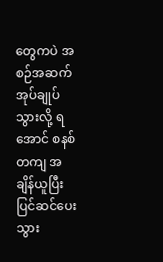တွေကပဲ အစဉ်အဆက် အုပ်ချုပ်သွားလို့ ရအောင် စနစ်တကျ အချိန်ယူပြီး ပြင်ဆင်ပေးသွား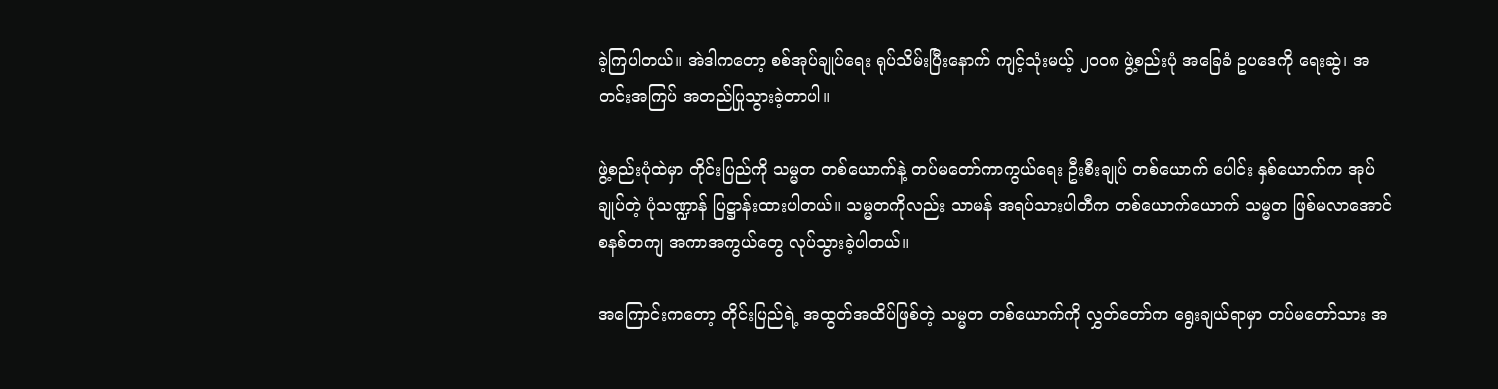ခဲ့ကြပါတယ်။ အဲဒါကတော့ စစ်အုပ်ချုပ်ရေး ရုပ်သိမ်းပြီးနောက် ကျင့်သုံးမယ့် ၂၀၀၈ ဖွဲ့စည်းပုံ အခြေခံ ဥပဒေကို ရေးဆွဲ၊ အတင်းအကြပ် အတည်ပြုသွားခဲ့တာပါ။

ဖွဲ့စည်းပုံထဲမှာ တိုင်းပြည်ကို သမ္မတ တစ်ယောက်နဲ့ တပ်မတော်ကာကွယ်ရေး ဦးစီးချုပ် တစ်ယောက် ပေါင်း နှစ်ယောက်က အုပ်ချုပ်တဲ့ ပုံသဏ္ဍာန် ပြဋ္ဌာန်းထားပါတယ်။ သမ္မတကိုလည်း သာမန် အရပ်သားပါတီက တစ်ယောက်ယောက် သမ္မတ ဖြစ်မလာအောင် စနစ်တကျ အကာအကွယ်တွေ လုပ်သွားခဲ့ပါတယ်။

အကြောင်းကတော့ တိုင်းပြည်ရဲ့ အထွတ်အထိပ်ဖြစ်တဲ့ သမ္မတ တစ်ယောက်ကို လွှတ်တော်က ရွေးချယ်ရာမှာ တပ်မတော်သား အ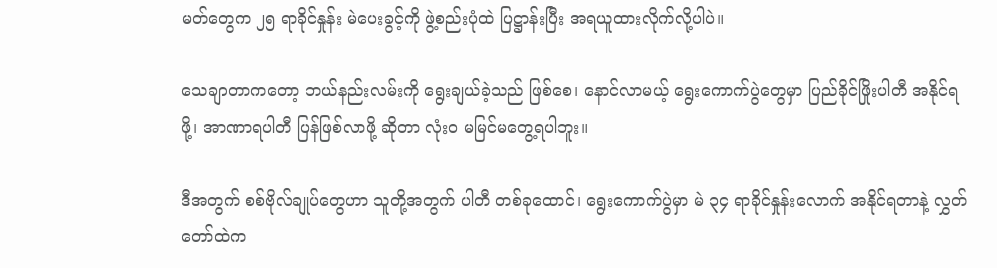မတ်တွေက ၂၅ ရာခိုင်နှုန်း မဲပေးခွင့်ကို ဖွဲ့စည်းပုံထဲ ပြဋ္ဌာန်းပြီး အရယူထားလိုက်လို့ပါပဲ။

သေချာတာကတော့ ဘယ်နည်းလမ်းကို ရွေးချယ်ခဲ့သည် ဖြစ်စေ၊ နောင်လာမယ့် ရွေးကောက်ပွဲတွေမှာ ပြည်ခိုင်ဖြိုးပါတီ အနိုင်ရဖို့၊ အာဏာရပါတီ ပြန်ဖြစ်လာဖို့ ဆိုတာ လုံးဝ မမြင်မတွေ့ရပါဘူး။

ဒီအတွက် စစ်ဗိုလ်ချုပ်တွေဟာ သူတို့အတွက် ပါတီ တစ်ခုထောင်၊ ရွေးကောက်ပွဲမှာ မဲ ၃၄ ရာခိုင်နှုန်းလောက် အနိုင်ရတာနဲ့ လွှတ်တော်ထဲက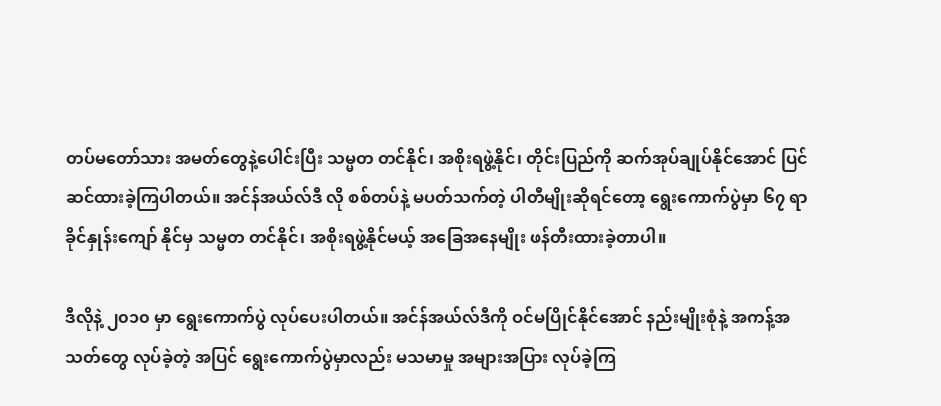တပ်မတော်သား အမတ်တွေနဲ့ပေါင်းပြီး သမ္မတ တင်နိုင်၊ အစိုးရဖွဲ့နိုင်၊ တိုင်းပြည်ကို ဆက်အုပ်ချုပ်နိုင်အောင် ပြင်ဆင်ထားခဲ့ကြပါတယ်။ အင်န်အယ်လ်ဒီ လို စစ်တပ်နဲ့ မပတ်သက်တဲ့ ပါတီမျိုးဆိုရင်တော့ ရွေးကောက်ပွဲမှာ ၆၇ ရာခိုင်နှုန်းကျော် နိုင်မှ သမ္မတ တင်နိုင်၊ အစိုးရဖွဲ့နိုင်မယ့် အခြေအနေမျိုး ဖန်တီးထားခဲ့တာပါ။

ဒီလိုနဲ့ ၂၀၁၀ မှာ ရွေးကောက်ပွဲ လုပ်ပေးပါတယ်။ အင်န်အယ်လ်ဒီကို ဝင်မပြိုင်နိုင်အောင် နည်းမျိုးစုံနဲ့ အကန့်အသတ်တွေ လုပ်ခဲ့တဲ့ အပြင် ရွေးကောက်ပွဲမှာလည်း မသမာမှု အများအပြား လုပ်ခဲ့ကြ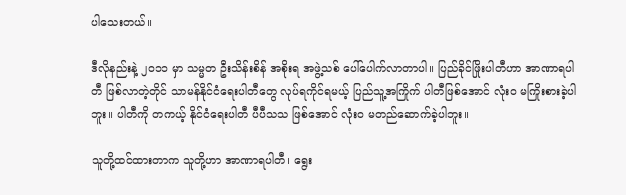ပါသေးတယ်။

ဒီလိုနည်းနဲ့ ၂၀၁၁ မှာ သမ္မတ ဦးသိန်းစိန် အစိုးရ အဖွဲ့သစ် ပေါ်ပေါက်လာတာပါ။ ပြည်ခိုင်ဖြိုးပါတီဟာ အာဏာရပါတီ ဖြစ်လာတဲ့တိုင် သာမန်နိုင်ငံရေးပါတီတွေ လုပ်ရကိုင်ရမယ့် ပြည်သူ့အကြိုက် ပါတီဖြစ်အောင် လုံးဝ မကြိုးစားခဲ့ပါဘူး။ ပါတီကို တကယ့် နိုင်ငံရေးပါတီ ပီပီသသ ဖြစ်အောင် လုံးဝ မတည်ဆောက်ခဲ့ပါဘူး။

သူတို့ထင်ထားတာက သူတို့ဟာ အာဏာရပါတီ၊ ရွေး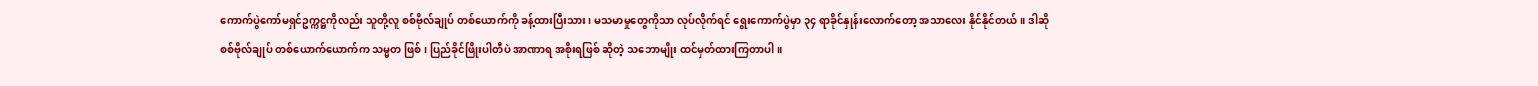ကောက်ပွဲကော်မရှင်ဥက္ကဋ္ဌကိုလည်း သူတို့လူ စစ်ဗိုလ်ချုပ် တစ်ယောက်ကို ခန့်ထားပြီးသား၊ မသမာမှုတွေကိုသာ လုပ်လိုက်ရင် ရွေးကောက်ပွဲမှာ ၃၄ ရာခိုင်နှုန်းလောက်တော့ အသာလေး နိုင်နိုင်တယ်။ ဒါဆို စစ်ဗိုလ်ချုပ် တစ်ယောက်ယောက်က သမ္မတ ဖြစ်၊ ပြည်ခိုင်ဖြိုးပါတီပဲ အာဏာရ အစိုးရဖြစ် ဆိုတဲ့ သဘောမျိုး ထင်မှတ်ထားကြတာပါ။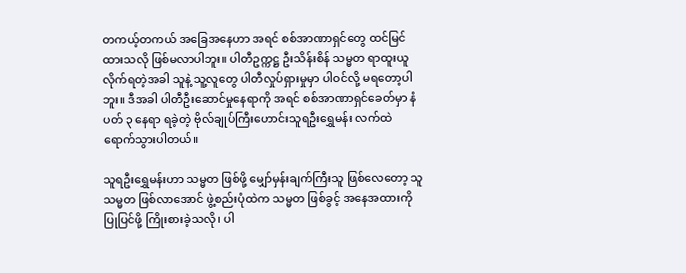တကယ့်တကယ် အခြေအနေဟာ အရင် စစ်အာဏာရှင်တွေ ထင်မြင်ထားသလို ဖြစ်မလာပါဘူး။ ပါတီဥက္ကဋ္ဌ ဦးသိန်းစိန် သမ္မတ ရာထူးယူလိုက်ရတဲ့အခါ သူနဲ့ သူ့လူတွေ ပါတီလှုပ်ရှားမှုမှာ ပါဝင်လို့ မရတော့ပါဘူး။ ဒီအခါ ပါတီဦးဆောင်မှုနေရာကို အရင် စစ်အာဏာရှင်ခေတ်မှာ နံပတ် ၃ နေရာ ရခဲ့တဲ့ ဗိုလ်ချုပ်ကြီးဟောင်းသူရဦးရွှေမန်း လက်ထဲ ရောက်သွားပါတယ်။

သူရဦးရွှေမန်းဟာ သမ္မတ ဖြစ်ဖို့ မျှော်မှန်းချက်ကြီးသူ ဖြစ်လေတော့ သူ သမ္မတ ဖြစ်လာအောင် ဖွဲ့စည်းပုံထဲက သမ္မတ ဖြစ်ခွင့် အနေအထားကို ပြုပြင်ဖို့ ကြိုးစားခဲ့သလို၊ ပါ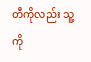တီကိုလည်း သူ့ကို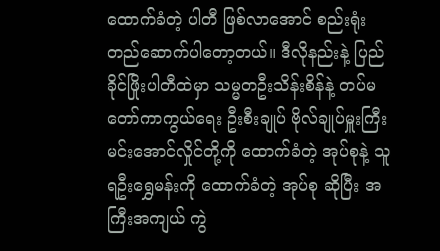ထောက်ခံတဲ့ ပါတီ ဖြစ်လာအောင် စည်းရုံး တည်ဆောက်ပါတော့တယ်။ ဒီလိုနည်းနဲ့ ပြည်ခိုင်ဖြိုးပါတီထဲမှာ သမ္မတဦးသိန်းစိန်နဲ့ တပ်မတော်ကာကွယ်ရေး ဦးစီးချုပ် ဗိုလ်ချုပ်မှူးကြီး မင်းအောင်လှိုင်တို့ကို ထောက်ခံတဲ့ အုပ်စုနဲ့ သူရဦးရွှေမန်းကို ထောက်ခံတဲ့ အုပ်စု ဆိုပြီး အကြီးအကျယ် ကွဲ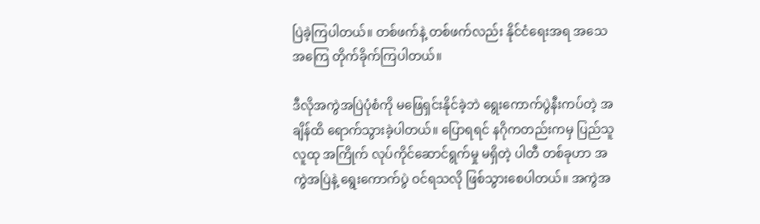ပြဲခဲ့ကြပါတယ်။ တစ်ဖက်နဲ့ တစ်ဖက်လည်း နိုင်ငံရေးအရ အသေအကြေ တိုက်ခိုက်ကြပါတယ်။

ဒီလိုအကွဲအပြဲပုံစံကို မဖြေရှင်းနိုင်ခဲ့ဘဲ ရွေးကောက်ပွဲနီးကပ်တဲ့ အချိန်ထိ ရောက်သွားခဲ့ပါတယ်။ ပြောရရင် နဂိုကတည်းကမှ ပြည်သူလူထု အကြိုက် လုပ်ကိုင်ဆောင်ရွက်မှု မရှိတဲ့ ပါတီ တစ်ခုဟာ အကွဲအပြဲနဲ့ ရွေးကောက်ပွဲ ဝင်ရသလို ဖြစ်သွားစေပါတယ်။ အကွဲအ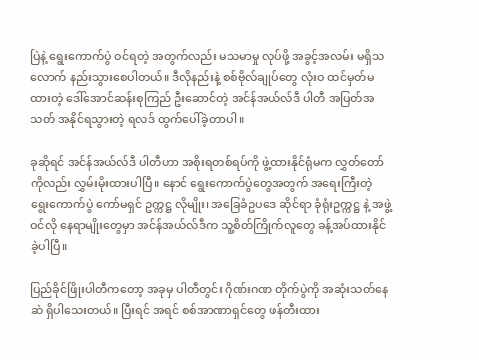ပြဲနဲ့ ရွေးကောက်ပွဲ ဝင်ရတဲ့ အတွက်လည်း မသမာမှု လုပ်ဖို့ အခွင့်အလမ်း မရှိသလောက် နည်းသွားစေပါတယ်။ ဒီလိုနည်းနဲ့ စစ်ဗိုလ်ချုပ်တွေ လုံးဝ ထင်မှတ်မထားတဲ့ ဒေါ်အောင်ဆန်းစုကြည် ဦးဆောင်တဲ့ အင်န်အယ်လ်ဒီ ပါတီ အပြတ်အသတ် အနိုင်ရသွားတဲ့ ရလဒ် ထွက်ပေါ်ခဲ့တာပါ။

ခုဆိုရင် အင်န်အယ်လ်ဒီ ပါတီဟာ အစိုးရတစ်ရပ်ကို ဖွဲ့ထားနိုင်ရုံမက လွှတ်တော်ကိုလည်း လွှမ်းမိုးထားပါပြီ။ နောင် ရွေးကောက်ပွဲတွေအတွက် အရေးကြီးတဲ့ ရွေးကောက်ပွဲ ကော်မရှင် ဥက္ကဋ္ဌ လိုမျိုး၊ အခြေခံဥပဒေ ဆိုင်ရာ ခုံရုံးဥက္ကဋ္ဌ နဲ့ အဖွဲ့ဝင်လို နေရာမျိုးတွေမှာ အင်န်အယ်လ်ဒီက သူ့စိတ်ကြိုက်လူတွေ ခန့်အပ်ထားနိုင်ခဲ့ပါပြီ။

ပြည်ခိုင်ဖြိုးပါတီကတော့ အခုမှ ပါတီတွင်း ဂိုဏ်းဂဏ တိုက်ပွဲကို အဆုံးသတ်နေဆဲ ရှိပါသေးတယ်။ ပြီးရင် အရင် စစ်အာဏာရှင်တွေ ဖန်တီးထား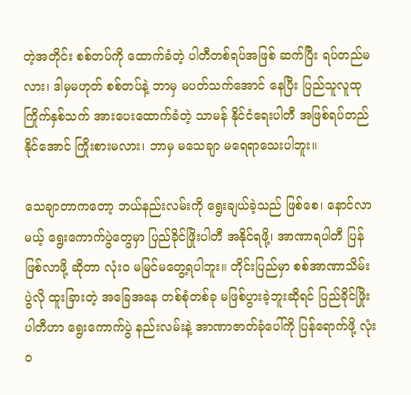တဲ့အတိုင်း စစ်တပ်ကို ထောက်ခံတဲ့ ပါတီတစ်ရပ်အဖြစ် ဆက်ပြီး ရပ်တည်မလား၊ ဒါမှမဟုတ် စစ်တပ်နဲ့ ဘာမှ မပတ်သက်အောင် နေပြီး ပြည်သူလူထု ကြိုက်နှစ်သက် အားပေးထောက်ခံတဲ့ သာမန် နိုင်ငံရေးပါတီ အဖြစ်ရပ်တည်နိုင်အောင် ကြိုးစားမလား၊ ဘာမှ မသေချာ မရေရာသေးပါဘူး။

သေချာတာကတော့ ဘယ်နည်းလမ်းကို ရွေးချယ်ခဲ့သည် ဖြစ်စေ၊ နောင်လာမယ့် ရွေးကောက်ပွဲတွေမှာ ပြည်ခိုင်ဖြိုးပါတီ အနိုင်ရဖို့၊ အာဏာရပါတီ ပြန်ဖြစ်လာဖို့ ဆိုတာ လုံးဝ မမြင်မတွေ့ရပါဘူး။ တိုင်းပြည်မှာ စစ်အာဏာသိမ်းပွဲလို ထူးခြားတဲ့ အခြေအနေ တစ်စုံတစ်ခု မဖြစ်ပွားခဲ့ဘူးဆိုရင် ပြည်ခိုင်ဖြိုးပါတီဟာ ရွေးကောက်ပွဲ နည်းလမ်းနဲ့ အာဏာဇာတ်ခုံပေါ်ကို ပြန်ရောက်ဖို့ လုံးဝ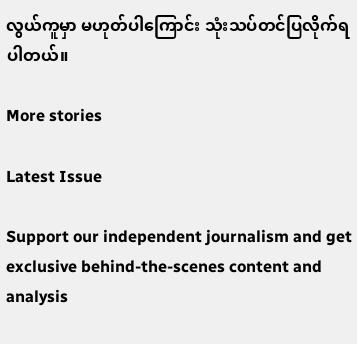လွယ်ကူမှာ မဟုတ်ပါကြောင်း သုံးသပ်တင်ပြလိုက်ရပါတယ်။

More stories

Latest Issue

Support our independent journalism and get exclusive behind-the-scenes content and analysis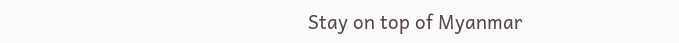Stay on top of Myanmar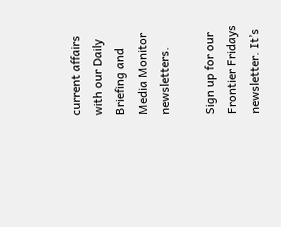current affairs with our Daily Briefing and Media Monitor newsletters.

Sign up for our Frontier Fridays newsletter. It’s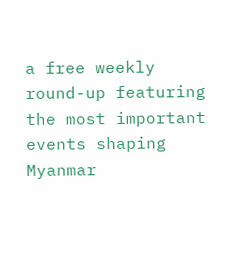a free weekly round-up featuring the most important events shaping Myanmar